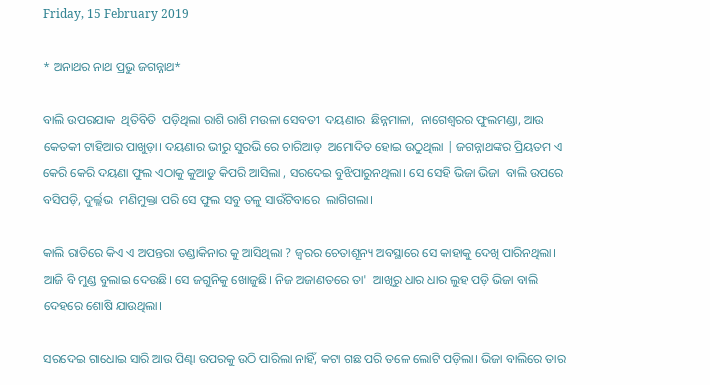Friday, 15 February 2019

* ଅନାଥର ନାଥ ପ୍ରଭୁ ଜଗନ୍ନାଥ*

ବାଲି ଉପରଯାକ  ଥିତିବିତି  ପଡ଼ିଥିଲା ରାଶି ରାଶି ମଉଳା ସେବତୀ  ଦୟଣାର  ଛିନ୍ନମାଳା,  ନାଗେଶ୍ୱରର ଫୁଲମଣ୍ଡା, ଆଉ କେତକୀ ଟାହିଆର ପାଖୁଡ଼ା। ଦୟଣାର ଭୀରୁ ସୁରଭି ରେ ଚାରିଆଡ଼  ଅମୋଦିତ ହୋଇ ଉଠୁଥିଲା | ଜଗନ୍ନାଥଙ୍କର ପ୍ରିୟତମ ଏ କେରି କେରି ଦୟଣା ଫୁଲ ଏଠାକୁ କୁଆଡୁ କିପରି ଆସିଲା , ସରଦେଇ ବୁଝିପାରୁନଥିଲା। ସେ ସେହି ଭିଜା ଭିଜା  ବାଲି ଉପରେ ବସିପଡ଼ି, ଦୁର୍ଲ୍ଲଭ  ମଣିମୁକ୍ତା ପରି ସେ ଫୁଲ ସବୁ ତଳୁ ସାଉଁଟିବାରେ  ଲାଗିଗଲା।

କାଲି ରାତିରେ କିଏ ଏ ଅପନ୍ତରା ତଣ୍ଡାକିନାର କୁ ଆସିଥିଲା ? ଜ୍ୱରର ଚେତାଶୂନ୍ୟ ଅବସ୍ଥାରେ ସେ କାହାକୁ ଦେଖି ପାରିନଥିଲା। ଆଜି ବି ମୁଣ୍ଡ ବୁଲାଇ ଦେଉଛି। ସେ ଜଗୁନିକୁ ଖୋଜୁଛି। ନିଜ ଅଜାଣତରେ ତା'  ଆଖିରୁ ଧାର ଧାର ଲୁହ ପଡ଼ି ଭିଜା ବାଲି ଦେହରେ ଶୋଷି ଯାଉଥିଲା।

ସରଦେଇ ଗାଧୋଇ ସାରି ଆଉ ପିଣ୍ଢା ଉପରକୁ ଉଠି ପାରିଲା ନାହିଁ, କଟା ଗଛ ପରି ତଳେ ଲୋଟି ପଡ଼ିଲା। ଭିଜା ବାଲିରେ ତାର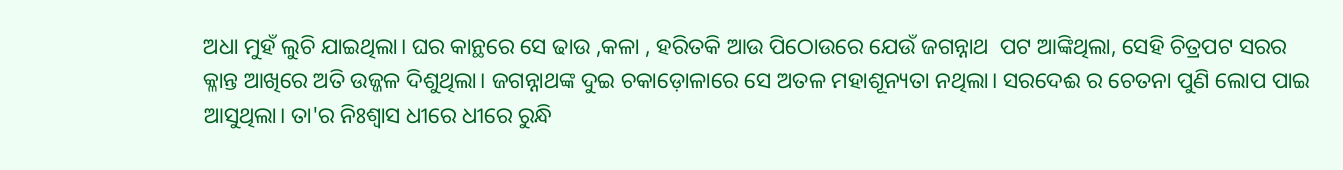ଅଧା ମୁହଁ ଲୁଚି ଯାଇଥିଲା। ଘର କାନ୍ଥରେ ସେ ଢାଉ ,କଳା , ହରିତକି ଆଉ ପିଠୋଉରେ ଯେଉଁ ଜଗନ୍ନାଥ  ପଟ ଆଙ୍କିଥିଲା, ସେହି ଚିତ୍ରପଟ ସରର କ୍ଳାନ୍ତ ଆଖିରେ ଅତି ଉଜ୍ଜଳ ଦିଶୁଥିଲା। ଜଗନ୍ନାଥଙ୍କ ଦୁଇ ଚକାଡ଼ୋଳାରେ ସେ ଅତଳ ମହାଶୂନ୍ୟତା ନଥିଲା। ସରଦେଈ ର ଚେତନା ପୁଣି ଲୋପ ପାଇ ଆସୁଥିଲା। ତା'ର ନିଃଶ୍ବାସ ଧୀରେ ଧୀରେ ରୁନ୍ଧି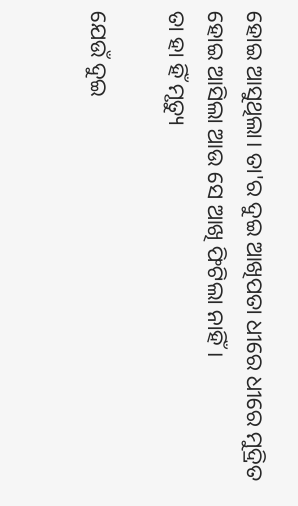ହୋଇ ଆସୁଥିଲା। ତା'ର ଦୁଇ ଆଖିପତା ଧୀରେ ଧୀରେ ମୁଦ୍ରିତ ହୋଇ ଆସିଲା ଆଉ ସେ ଆଖି ଫିଟିଲା ନାହିଁ।
ତା ହା ହିଁ ମୃତ୍ୟୁ

ଯେଉଁ ଦୁଇ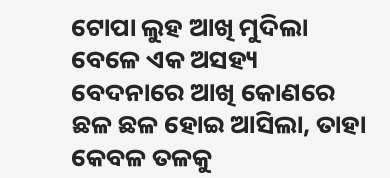ଟୋପା ଲୁହ ଆଖି ମୁଦିଲା  ବେଳେ ଏକ ଅସହ୍ୟ  ବେଦନାରେ ଆଖି କୋଣରେ ଛଳ ଛଳ ହୋଇ ଆସିଲା, ତାହା କେବଳ ତଳକୁ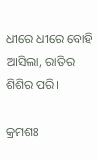ଧୀରେ ଧୀରେ ବୋହି ଆସିଲା, ରାତିର ଶିଶିର ପରି।

କ୍ରମଶଃ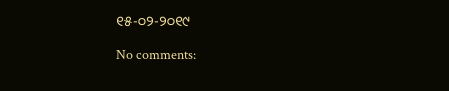୧୫-୦୨-୨୦୧୯

No comments: